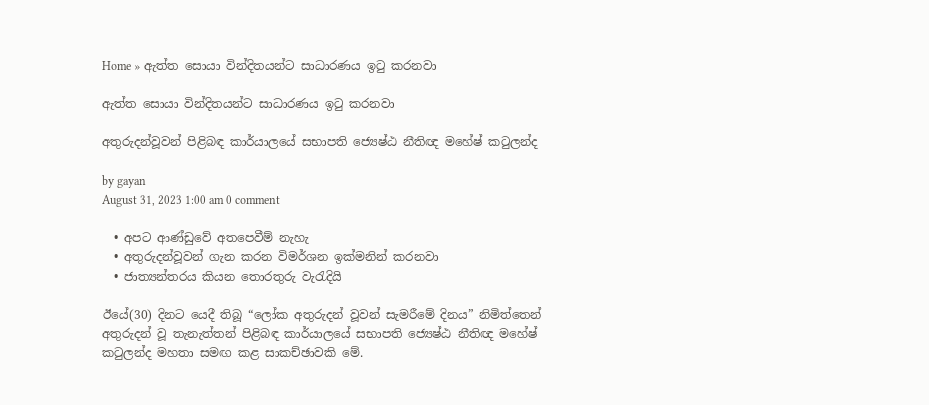Home » ඇත්ත සොයා වින්දිතයන්ට සාධාරණය ඉටු කරනවා

ඇත්ත සොයා වින්දිතයන්ට සාධාරණය ඉටු කරනවා

අතුරුදන්වූවන් පිළිබඳ කාර්යාලයේ සභාපති ජ්‍යෙෂ්ඨ නීතිඥ මහේෂ් කටුලන්ද

by gayan
August 31, 2023 1:00 am 0 comment

  • අපට ආණ්ඩුවේ අතපෙවීම් නැහැ
  • අතුරුදන්වූවන් ගැන කරන විමර්ශන ඉක්මනින් කරනවා
  • ජාත්‍යන්තරය කියන තොරතුරු වැරැදියි

ඊයේ(30) දිනට යෙදී තිබූ “ලෝක අතුරුදන් වූවන් සැමරීමේ දිනය” නිමිත්තෙන් අතුරුදන් වූ තැනැත්තන් පිළිබඳ කාර්යාලයේ සභාපති ජ්‍යෙෂ්ඨ නීතිඥ මහේෂ් කටුලන්ද මහතා සමඟ කළ සාකච්ඡාවකි මේ.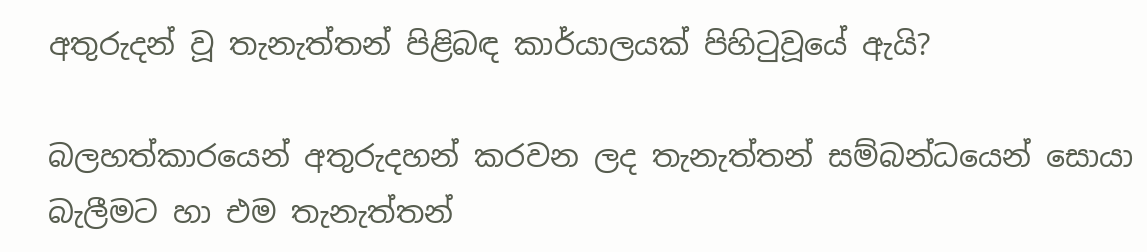අතුරුදන් වූ තැනැත්තන් පිළිබඳ කාර්යාලයක් පිහිටුවූයේ ඇයි?

බලහත්කාරයෙන් අතුරුදහන් කරවන ලද තැනැත්තන් සම්බන්ධයෙන් සොයා බැලීමට හා එම තැනැත්තන්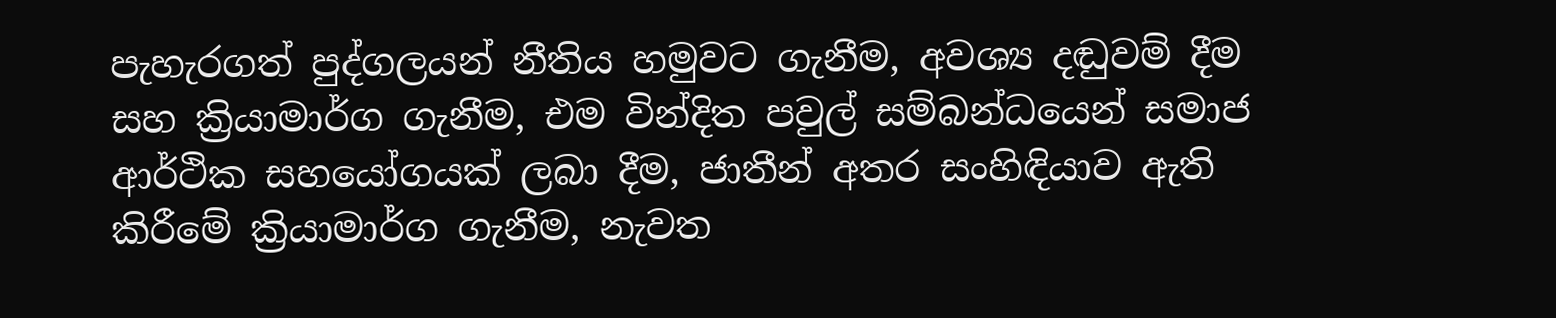පැහැරගත් පුද්ගලයන් නීතිය හමුවට ගැනීම, අවශ්‍ය දඬුවම් දීම සහ ක්‍රියාමාර්ග ගැනීම, එම වින්දිත පවුල් සම්බන්ධයෙන් සමාජ ආර්ථික සහයෝගයක් ලබා දීම, ජාතීන් අතර සංහිඳියාව ඇති කිරීමේ ක්‍රියාමාර්ග ගැනීම, නැවත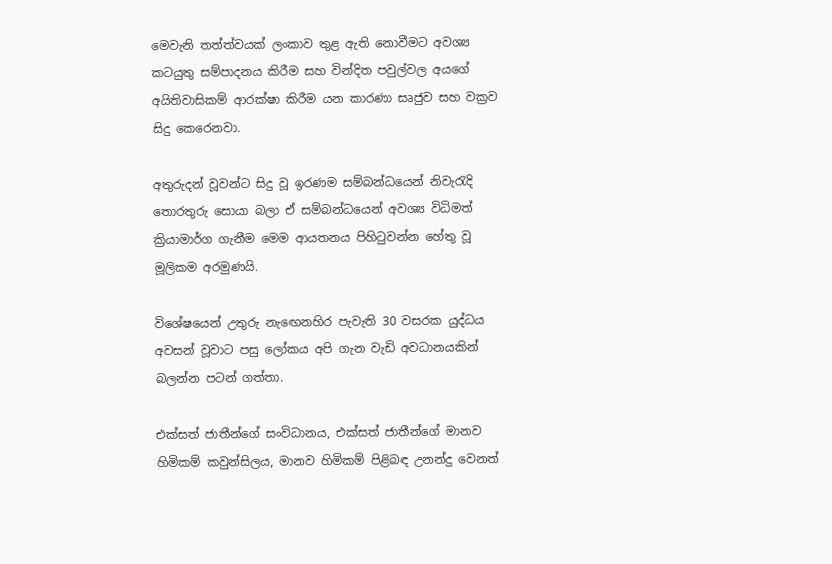මෙවැනි තත්ත්වයක් ලංකාව තුළ ඇති නොවීමට අවශ්‍ය කටයුතු සම්පාදනය කිරීම සහ වින්දිත පවුල්වල අයගේ අයිතිවාසිකම් ආරක්ෂා කිරීම යන කාරණා සෘජුව සහ වක්‍රව සිදු කෙරෙනවා.

අතුරුදන් වූවන්ට සිදු වූ ඉරණම සම්බන්ධයෙන් නිවැරැදි තොරතුරු සොයා බලා ඒ සම්බන්ධයෙන් අවශ්‍ය විධිමත් ක්‍රියාමාර්ග ගැනීම මෙම ආයතනය පිහිටුවන්න හේතු වූ මූලිකම අරමුණයි.

විශේෂයෙන් උතුරු නැඟෙනහිර පැවැති 30 වසරක යුද්ධය අවසන් වූවාට පසු ලෝකය අපි ගැන වැඩි අවධානයකින් බලන්න පටන් ගත්තා.

එක්සත් ජාතීන්ගේ සංවිධානය, එක්සත් ජාතීන්ගේ මානව හිමිකම් කවුන්සිලය, මානව හිමිකම් පිළිබඳ උනන්දු වෙනත්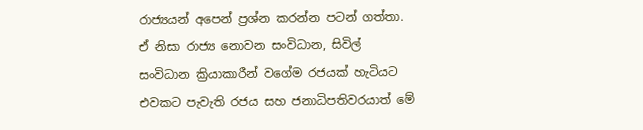රාජ්‍යයන් අපෙන් ප්‍රශ්න කරන්න පටන් ගත්තා. ඒ නිසා රාජ්‍ය නොවන සංවිධාන, සිවිල් සංවිධාන ක්‍රියාකාරීන් වගේම රජයක් හැටියට එවකට පැවැති රජය සහ ජනාධිපතිවරයාත් මේ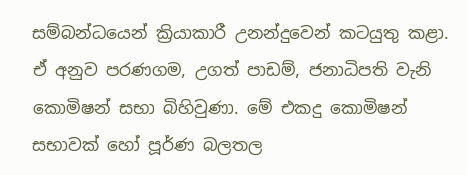සම්බන්ධයෙන් ක්‍රියාකාරී උනන්දුවෙන් කටයුතු කළා. ඒ අනුව පරණගම, උගත් පාඩම්, ජනාධිපති වැනි කොමිෂන් සභා බිහිවුණා. මේ එකදු කොමිෂන් සභාවක් හෝ පූර්ණ බලතල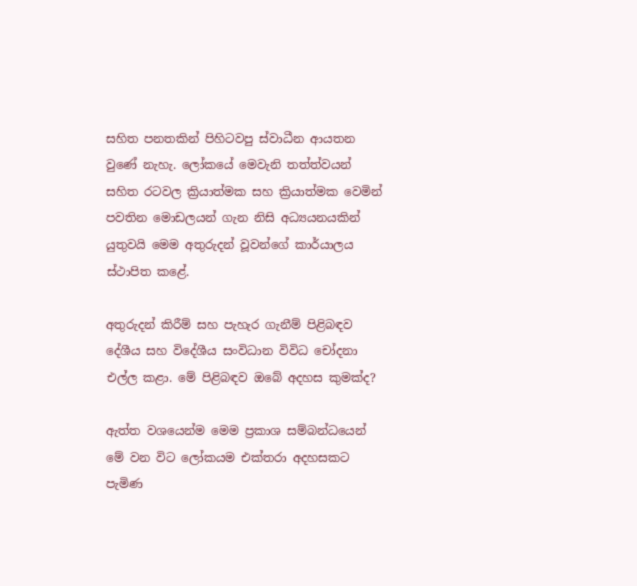සහිත පනතකින් පිහිටවපු ස්වාධීන ආයතන වුණේ නැහැ. ලෝකයේ මෙවැනි තත්ත්වයන් සහිත රටවල ක්‍රියාත්මක සහ ක්‍රියාත්මක වෙමින් පවතින මොඩලයන් ගැන නිසි අධ්‍යයනයකින් යුතුවයි මෙම අතුරුදන් වූවන්ගේ කාර්යාලය ස්ථාපිත කළේ.

අතුරුදන් කිරීම් සහ පැහැර ගැනීම් පිළිබඳව දේශීය සහ විදේශීය සංවිධාන විවිධ චෝදනා එල්ල කළා. මේ පිළිබඳව ඔබේ අදහස කුමක්ද?

ඇත්ත වශයෙන්ම මෙම ප්‍රකාශ සම්බන්ධයෙන් මේ වන විට ලෝකයම එක්තරා අදහසකට පැමිණ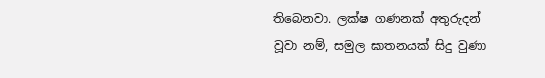තිබෙනවා. ලක්ෂ ගණනක් අතුරුදන් වූවා නම්, සමුල ඝාතනයක් සිදු වුණා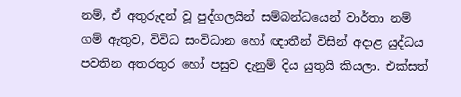නම්, ඒ අතුරුදන් වූ පුද්ගලයින් සම්බන්ධයෙන් වාර්තා නම් ගම් ඇතුව, විවිධ සංවිධාන හෝ ඥාතීන් විසින් අදාළ යුද්ධය පවතින අතරතුර හෝ පසුව දැනුම් දිය යුතුයි කියලා. එක්සත්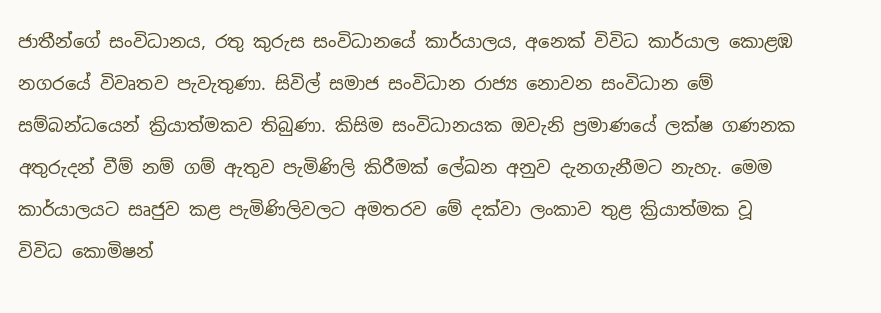ජාතීන්ගේ සංවිධානය, රතු කුරුස සංවිධානයේ කාර්යාලය, අනෙක් විවිධ කාර්යාල කොළඹ නගරයේ විවෘතව පැවැතුණා. සිවිල් සමාජ සංවිධාන රාජ්‍ය නොවන සංවිධාන මේ සම්බන්ධයෙන් ක්‍රියාත්මකව තිබුණා. කිසිම සංවිධානයක ඔවැනි ප්‍රමාණයේ ලක්ෂ ගණනක අතුරුදන් වීම් නම් ගම් ඇතුව පැමිණිලි කිරීමක් ලේඛන අනුව දැනගැනීමට නැහැ. මෙම කාර්යාලයට සෘජුව කළ පැමිණිලිවලට අමතරව මේ දක්වා ලංකාව තුළ ක්‍රියාත්මක වූ විවිධ කොමිෂන්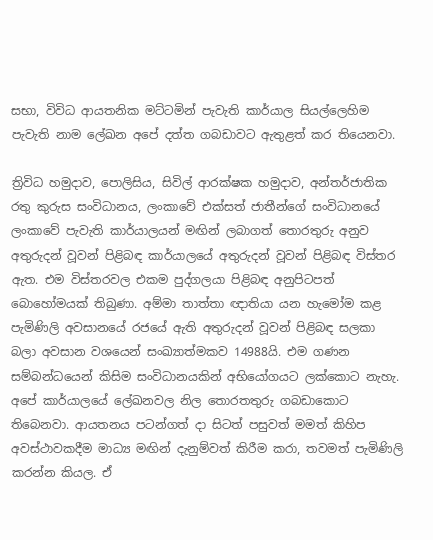සභා, විවිධ ආයතනික මට්ටමින් පැවැති කාර්යාල සියල්ලෙහිම පැවැති නාම ලේඛන අපේ දත්ත ගබඩාවට ඇතුළත් කර තියෙනවා.

ත්‍රිවිධ හමුදාව, පොලිසිය, සිවිල් ආරක්ෂක හමුදාව, අන්තර්ජාතික රතු කුරුස සංවිධානය, ලංකාවේ එක්සත් ජාතීන්ගේ සංවිධානයේ ලංකාවේ පැවැති කාර්යාලයන් මඟින් ලබාගත් තොරතුරු අනුව අතුරුදන් වූවන් පිළිබඳ කාර්යාලයේ අතුරුදන් වූවන් පිළිබඳ විස්තර ඇත. එම විස්තරවල එකම පුද්ගලයා පිළිබඳ අනුපිටපත් බොහෝමයක් තිබුණා. අම්මා තාත්තා ඥාතියා යන හැමෝම කළ පැමිණිලි අවසානයේ රජයේ ඇති අතුරුදන් වූවන් පිළිබඳ සලකා බලා අවසාන වශයෙන් සංඛ්‍යාත්මකව 14988යි. එම ගණන සම්බන්ධයෙන් කිසිම සංවිධානයකින් අභියෝගයට ලක්කොට නැහැ. අපේ කාර්යාලයේ ලේඛනවල නිල තොරතතුරු ගබඩාකොට තිබෙනවා. ආයතනය පටන්ගත් දා සිටත් පසුවත් මමත් කිහිප අවස්ථාවකදීම මාධ්‍ය මඟින් දැනුම්වත් කිරීම කරා, තවමත් පැමිණිලි කරන්න කියල. ඒ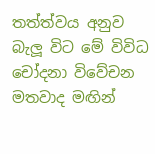තත්ත්වය අනුව බැලූ විට මේ විවිධ චෝදනා විවේචන මතවාද මඟින්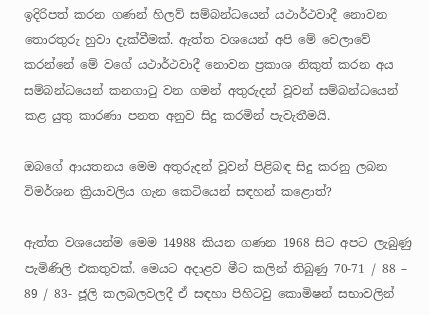ඉදිරිපත් කරන ගණන් හිලව් සම්බන්ධයෙන් යථාර්ථවාදී නොවන තොරතුරු හුවා දැක්වීමක්. ඇත්ත වශයෙන් අපි මේ වෙලාවේ කරන්නේ මේ වගේ යථාර්ථවාදී නොවන ප්‍රකාශ නිකුත් කරන අය සම්බන්ධයෙන් කනගාටු වන ගමන් අතුරුදන් වූවන් සම්බන්ධයෙන් කළ යුතු කාරණා පනත අනුව සිදු කරමින් පැවැතීමයි.

ඔබගේ ආයතනය මෙම අතුරුදන් වූවන් පිළිබඳ සිදු කරනු ලබන විමර්ශන ක්‍රියාවලිය ගැන කෙටියෙන් සඳහන් කළොත්?

ඇත්ත වශයෙන්ම මෙම 14988 කියන ගණන 1968 සිට අපට ලැබුණු පැමිණිලි එකතුවක්. මෙයට අදාළව මීට කලින් තිබුණු 70-71 / 88 – 89 / 83- ජූලි කලබලවලදී ඒ සඳහා පිහිටවු කොමිෂන් සභාවලින්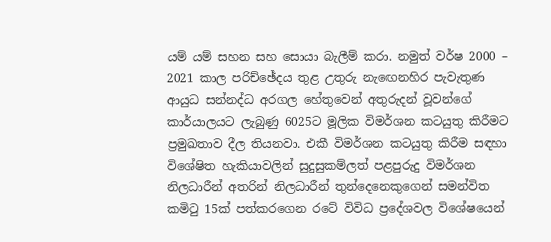යම් යම් සහන සහ සොයා බැලීම් කරා. නමුත් වර්ෂ 2000 – 2021 කාල පරිච්ඡේදය තුළ උතුරු නැඟෙනහිර පැවැතුණ ආයුධ සන්නද්ධ අරගල හේතුවෙන් අතුරුදන් වූවන්ගේ කාර්යාලයට ලැබුණු 6025ට මූලික විමර්ශන කටයුතු කිරීමට ප්‍රමුඛතාව දීල තියනවා. එකී විමර්ශන කටයුතු කිරීම සඳහා විශේෂිත හැකියාවලින් සුදුසුකම්ලත් පළපුරුදු විමර්ශන නිලධාරීන් අතරින් නිලධාරීන් තුන්දෙනෙකුගෙන් සමන්විත කමිටු 15ක් පත්කරගෙන රටේ විවිධ ප්‍රදේශවල විශේෂයෙන්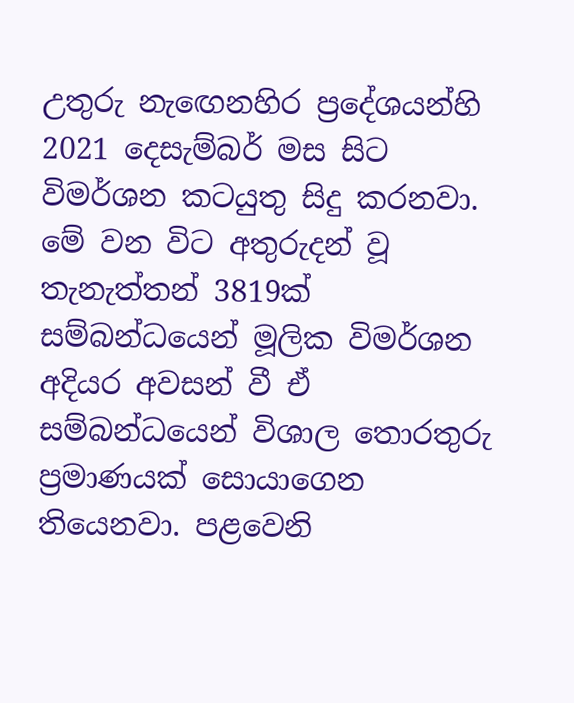උතුරු නැඟෙනහිර ප්‍රදේශයන්හි 2021 දෙසැම්බර් මස සිට විමර්ශන කටයුතු සිදු කරනවා. මේ වන විට අතුරුදන් වූ තැනැත්තන් 3819ක් සම්බන්ධයෙන් මූලික විමර්ශන අදියර අවසන් වී ඒ සම්බන්ධයෙන් විශාල තොරතුරු ප්‍රමාණයක් සොයාගෙන තියෙනවා. පළවෙනි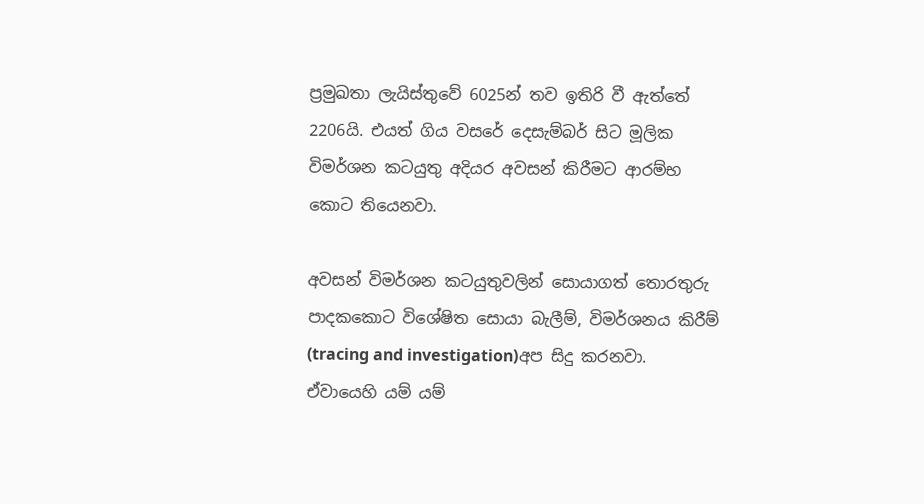ප්‍රමුඛතා ලැයිස්තුවේ 6025න් තව ඉතිරි වී ඇත්තේ 2206යි. එයත් ගිය වසරේ දෙසැම්බර් සිට මූලික විමර්ශන කටයුතු අදියර අවසන් කිරීමට ආරම්භ කොට තියෙනවා.

අවසන් විමර්ශන කටයුතුවලින් සොයාගත් තොරතුරු පාදකකොට විශේෂිත සොයා බැලීම්, විමර්ශනය කිරීම් (tracing and investigation)අප සිදු කරනවා. ඒවායෙහි යම් යම්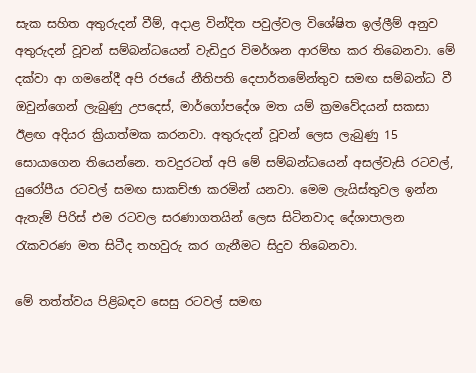සැක සහිත අතුරුදන් වීම්, අදාළ වින්දිත පවුල්වල විශේෂිත ඉල්ලීම් අනුව අතුරුදන් වූවන් සම්බන්ධයෙන් වැඩිදුර විමර්ශන ආරම්භ කර තිබෙනවා. මේ දක්වා ආ ගමනේදී අපි රජයේ නීතිපති දෙපාර්තමේන්තුව සමඟ සම්බන්ධ වී ඔවුන්ගෙන් ලැබුණු උපදෙස්, මාර්ගෝපදේශ මත යම් ක්‍රමවේදයන් සකසා ඊළඟ අදියර ක්‍රියාත්මක කරනවා. අතුරුදන් වූවන් ලෙස ලැබුණු 15 සොයාගෙන තියෙන්නෙ. තවදුරටත් අපි මේ සම්බන්ධයෙන් අසල්වැසි රටවල්, යුරෝපීය රටවල් සමඟ සාකච්ඡා කරමින් යනවා. මෙම ලැයිස්තුවල ඉන්න ඇතැම් පිරිස් එම රටවල සරණාගතයින් ලෙස සිටිනවාද දේශාපාලන රැකවරණ මත සිටීද තහවුරු කර ගැනීමට සිදුව තිබෙනවා.

මේ තත්ත්වය පිළිබඳව සෙසු රටවල් සමඟ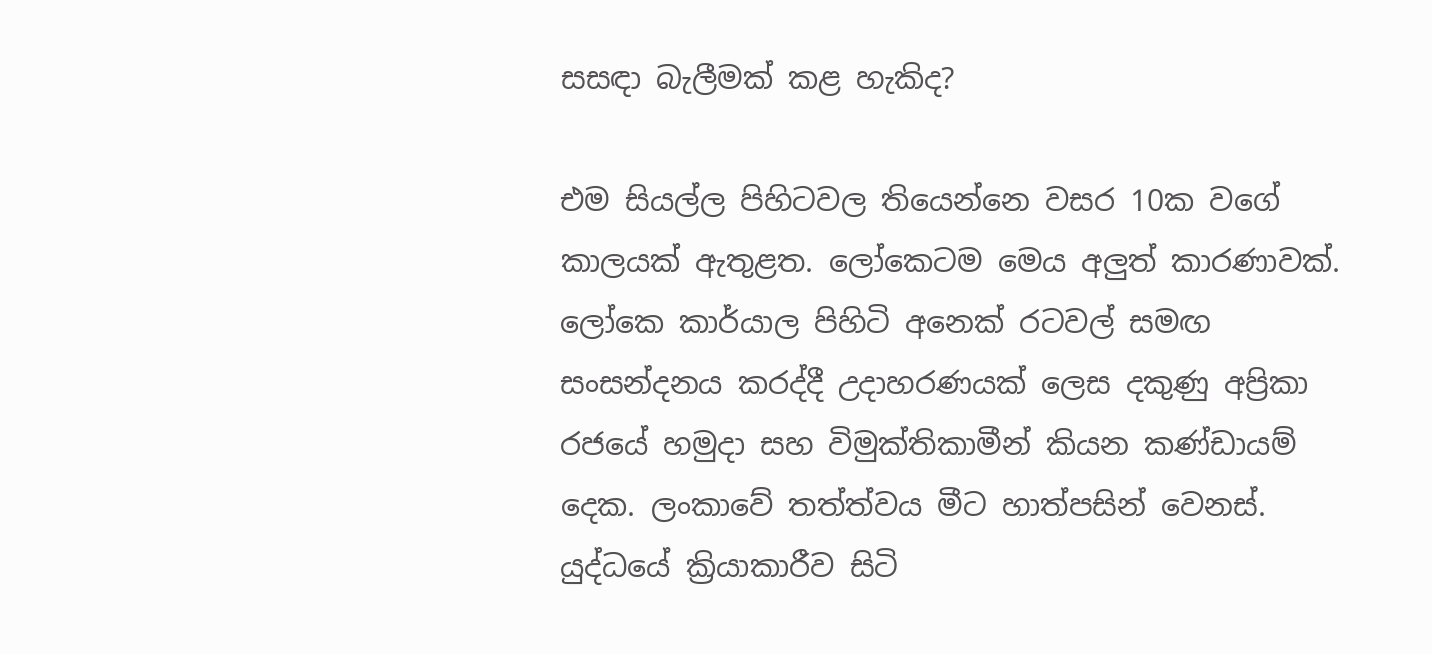සසඳා බැලීමක් කළ හැකිද?

එම සියල්ල පිහිටවල තියෙන්නෙ වසර 10ක වගේ කාලයක් ඇතුළත. ලෝකෙටම මෙය අලුත් කාරණාවක්. ලෝකෙ කාර්යාල පිහිටි අනෙක් රටවල් සමඟ සංසන්දනය කරද්දී උදාහරණයක් ලෙස දකුණු අප්‍රිකා රජයේ හමුදා සහ විමුක්තිකාමීන් කියන කණ්ඩායම් දෙක. ලංකාවේ තත්ත්වය මීට හාත්පසින් වෙනස්. යුද්ධයේ ක්‍රියාකාරීව සිටි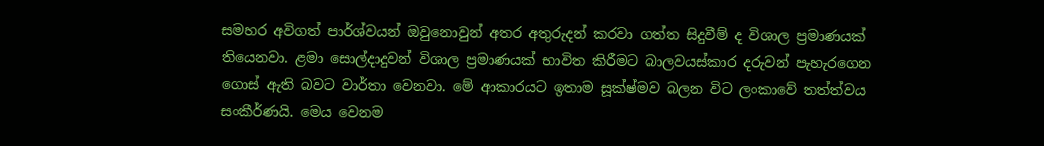සමහර අවිගත් පාර්ශ්වයන් ඔවුනොවුන් අතර අතුරුදන් කරවා ගත්ත සිදුවීම් ද විශාල ප්‍රමාණයක් තියෙනවා. ළමා සොල්දාදුවන් විශාල ප්‍රමාණයක් භාවිත කිරීමට බාලවයස්කාර දරුවන් පැහැරගෙන ගොස් ඇති බවට වාර්තා වෙනවා. මේ ආකාරයට ඉතාම සූක්ෂ්මව බලන විට ලංකාවේ තත්ත්වය සංකීර්ණයි. මෙය වෙනම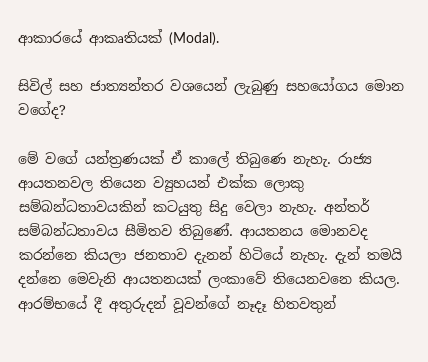ආකාරයේ ආකෘතියක් (Modal).

සිවිල් සහ ජාත්‍යන්තර වශයෙන් ලැබුණු සහයෝගය මොන වගේද?

මේ වගේ යන්ත්‍රණයක් ඒ කාලේ තිබුණෙ නැහැ. රාජ්‍ය ආයතනවල තියෙන ව්‍යුහයන් එක්ක ලොකු සම්බන්ධතාවයකින් කටයුතු සිදු වෙලා නැහැ. අන්තර් සම්බන්ධතාවය සීමිතව තිබුණේ. ආයතනය මොනවද කරන්නෙ කියලා ජනතාව දැනන් හිටියේ නැහැ. දැන් තමයි දන්නෙ මෙවැනි ආයතනයක් ලංකාවේ තියෙනවනෙ කියල. ආරම්භයේ දී අතුරුදන් වූවන්ගේ නෑදෑ හිතවතුන්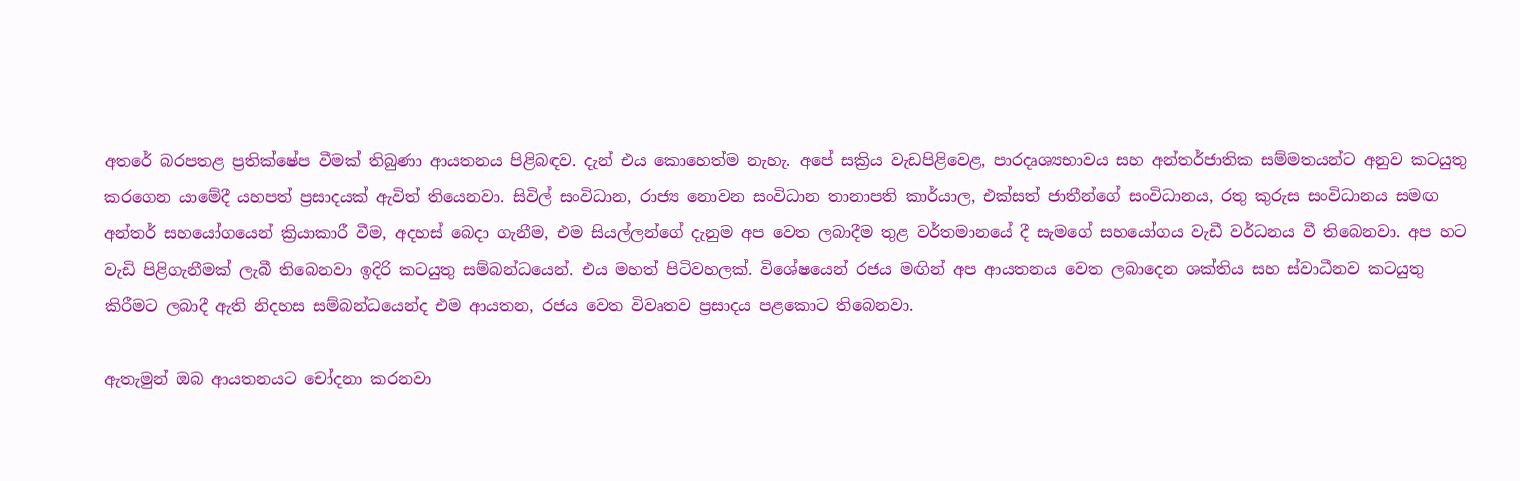අතරේ බරපතළ ප්‍රතික්ෂේප වීමක් තිබුණා ආයතනය පිළිබඳව. දැන් එය කොහෙත්ම නැහැ. අපේ සක්‍රිය වැඩපිළිවෙළ, පාරදෘශ්‍යභාවය සහ අන්තර්ජාතික සම්මතයන්ට අනුව කටයුතු කරගෙන යාමේදී යහපත් ප්‍රසාදයක් ඇවිත් තියෙනවා. සිවිල් සංවිධාන, රාජ්‍ය නොවන සංවිධාන තානාපති කාර්යාල, එක්සත් ජාතීන්ගේ සංවිධානය, රතු කුරුස සංවිධානය සමඟ අන්තර් සහයෝගයෙන් ක්‍රියාකාරී වීම, අදහස් බෙදා ගැනීම, එම සියල්ලන්ගේ දැනුම අප වෙත ලබාදීම තුළ වර්තමානයේ දී සැමගේ සහයෝගය වැඩී වර්ධනය වී තිබෙනවා. අප හට වැඩි පිළිගැනීමක් ලැබී තිබෙනවා ඉදිරි කටයුතු සම්බන්ධයෙන්. එය මහත් පිටිවහලක්. විශේෂයෙන් රජය මඟින් අප ආයතනය වෙත ලබාදෙන ශක්තිය සහ ස්වාධීනව කටයුතු කිරීමට ලබාදී ඇති නිදහස සම්බන්ධයෙන්ද එම ආයතන, රජය වෙත විවෘතව ප්‍රසාදය පළකොට තිබෙනවා.

ඇතැමුන් ඔබ ආයතනයට චෝදනා කරනවා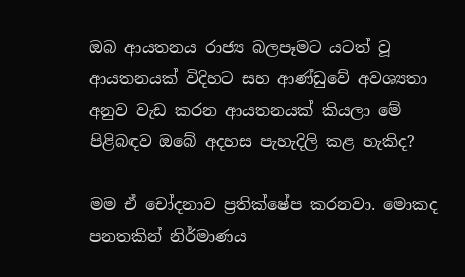ඔබ ආයතනය රාජ්‍ය බලපෑමට යටත් වූ ආයතනයක් විදිහට සහ ආණ්ඩුවේ අවශ්‍යතා අනුව වැඩ කරන ආයතනයක් කියලා මේ පිළිබඳව ඔබේ අදහස පැහැදිලි කළ හැකිද?

මම ඒ චෝදනාව ප්‍රතික්ෂේප කරනවා. මොකද පනතකින් නිර්මාණය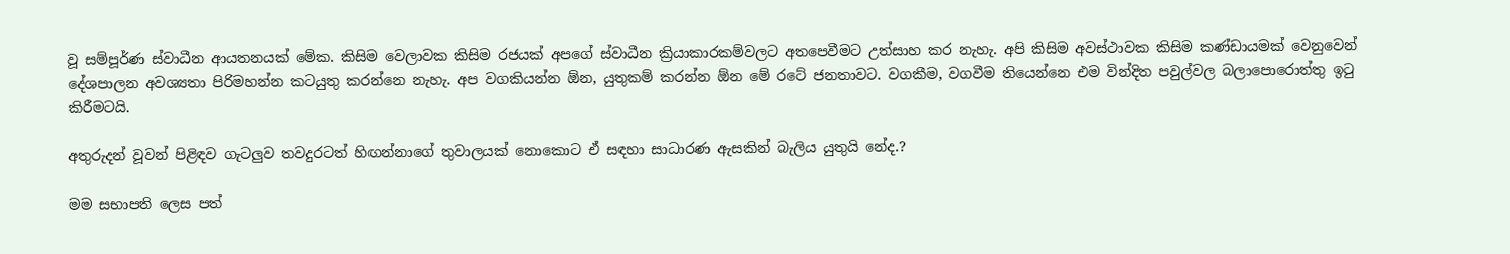වූ සම්පූර්ණ ස්වාධීන ආයතනයක් මේක. කිසිම වෙලාවක කිසිම රජයක් අපගේ ස්වාධීන ක්‍රියාකාරකම්වලට අතපෙවීමට උත්සාහ කර නැහැ. අපි කිසිම අවස්ථාවක කිසිම කණ්ඩායමක් වෙනුවෙන් දේශපාලන අවශ්‍යතා පිරිමහන්න කටයුතු කරන්නෙ නැහැ. අප වගකියන්න ඕන, යුතුකම් කරන්න ඕන මේ රටේ ජනතාවට. වගකීම, වගවීම තියෙන්නෙ එම වින්දිත පවුල්වල බලාපොරොත්තු ඉටු කිරීමටයි.

අතුරුදන් වූවන් පිළිඳව ගැටලුව තවදුරටත් හිඟන්නාගේ තුවාලයක් නොකොට ඒ සඳහා සාධාරණ ඇසකින් බැලිය යුතුයි නේද.?

මම සභාපති ලෙස පත්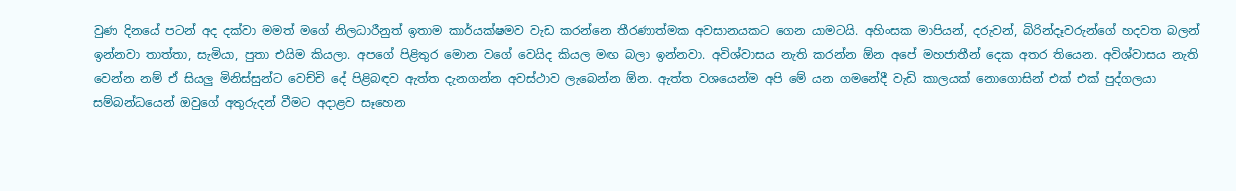වුණ දිනයේ පටන් අද දක්වා මමත් මගේ නිලධාරීනුත් ඉතාම කාර්යක්ෂමව වැඩ කරන්නෙ තීරණාත්මක අවසානයකට ගෙන යාමටයි. අහිංසක මාපියන්, දරුවන්, බිරින්දෑවරුන්ගේ හදවත බලන් ඉන්නවා තාත්තා, සැමියා, පුතා එයිම කියලා. අපගේ පිළිතුර මොන වගේ වෙයිද කියල මඟ බලා ඉන්නවා. අවිශ්වාසය නැති කරන්න ඕන අපේ මහජාතීන් දෙක අතර තියෙන. අවිශ්වාසය නැති වෙන්න නම් ඒ සියලු මිනිස්සුන්ට වෙච්චි දේ පිළිබඳව ඇත්ත දැනගන්න අවස්ථාව ලැබෙන්න ඕන. ඇත්ත වශයෙන්ම අපි මේ යන ගමනේදී වැඩි කාලයක් නොගොසින් එක් එක් පුද්ගලයා සම්බන්ධයෙන් ඔවුගේ අතුරුදන් වීමට අදාළව සෑහෙන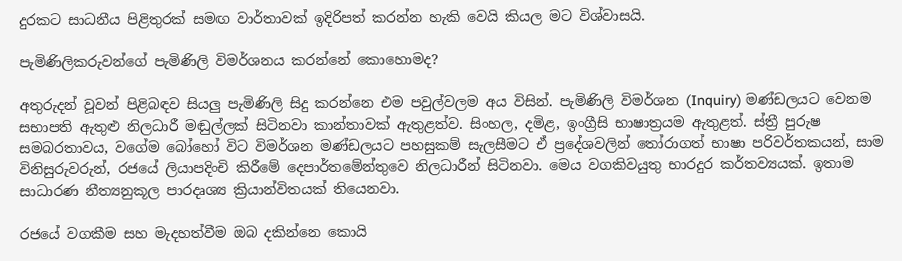දුරකට සාධනීය පිළිතුරක් සමඟ වාර්තාවක් ඉදිරිපත් කරන්න හැකි වෙයි කියල මට විශ්වාසයි.

පැමිණිලිකරුවන්ගේ පැමිණිලි විමර්ශනය කරන්නේ කොහොමද?

අතුරුදන් වූවන් පිළිබඳව සියලු පැමිණිලි සිදු කරන්නෙ එම පවුල්වලම අය විසින්. පැමිණිලි විමර්ශන (Inquiry) මණ්ඩලයට වෙනම සභාපති ඇතුළු නිලධාරී මඬුල්ලක් සිටිනවා කාන්තාවක් ඇතුළත්ව. සිංහල, දමිළ, ඉංග්‍රීසි භාෂාත්‍රයම ඇතුළත්. ස්ත්‍රී පුරුෂ සමබරතාවය, වගේම බෝහෝ විට විමර්ශන මණ්ඩලයට පහසුකම් සැලසීමට ඒ ප්‍රදේශවලින් තෝරාගත් භාෂා පරිවර්තකයන්, සාම විනිසුරුවරුන්, රජයේ ලියාපදිංචි කිරීමේ දෙපාර්තමේන්තුවෙ නිලධාරීන් සිටිනවා. මෙය වගකිවයුතු භාරදුර කර්තව්‍යයක්. ඉතාම සාධාරණ නීත්‍යනුකූල පාරදෘශ්‍ය ක්‍රියාන්විතයක් තියෙනවා.

රජයේ වගකීම සහ මැදහත්වීම ඔබ දකින්නෙ කොයි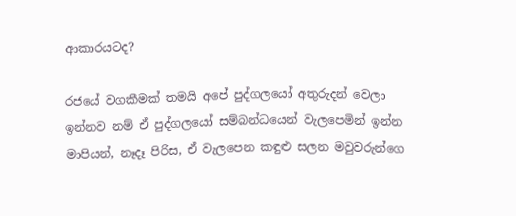ආකාරයටද?

රජයේ වගකීමක් තමයි අපේ පුද්ගලයෝ අතුරුදන් වෙලා ඉන්නව නම් ඒ පුද්ගලයෝ සම්බන්ධයෙන් වැලපෙමින් ඉන්න මාපියන්, නෑදෑ පිරිස, ඒ වැලපෙන කඳුළු සලන මවුවරුන්ගෙ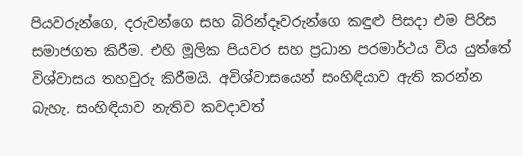පියවරුන්ගෙ, දරුවන්ගෙ සහ බිරින්දෑවරුන්ගෙ කඳුළු පිසදා එම පිරිස සමාජගත කිරීම. එහි මූලික පියවර සහ ප්‍රධාන පරමාර්ථය විය යුත්තේ විශ්වාසය තහවුරු කිරීමයි. අවිශ්වාසයෙන් සංහිඳියාව ඇති කරන්න බැහැ. සංහිඳියාව නැතිව කවදාවත්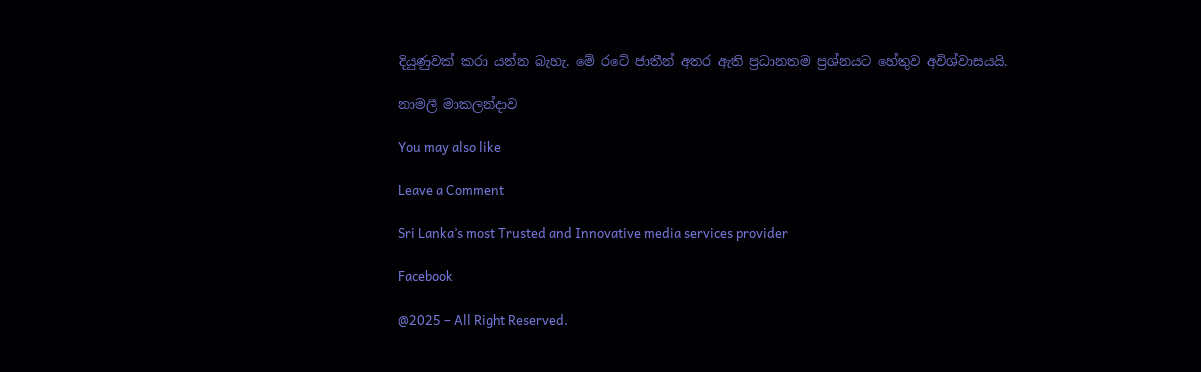දියුණුවක් කරා යන්න බැහැ. මේ රටේ ජාතීන් අතර ඇති ප්‍රධානතම ප්‍රශ්නයට හේතුව අවිශ්වාසයයි.

නාමලී මාකලන්දාව

You may also like

Leave a Comment

Sri Lanka’s most Trusted and Innovative media services provider

Facebook

@2025 – All Right Reserved.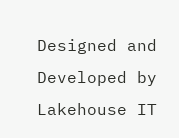Designed and Developed by Lakehouse IT